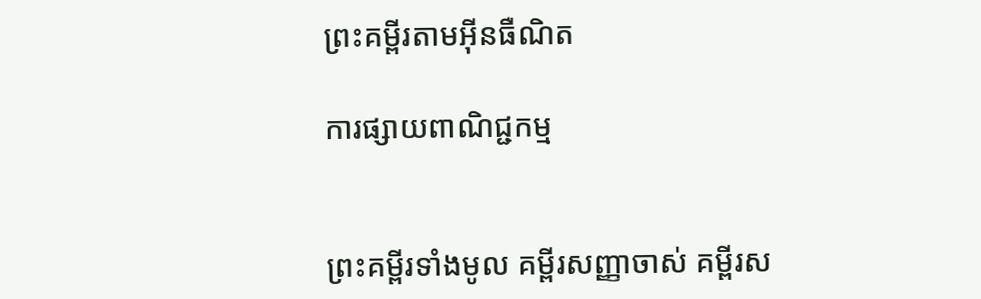ព្រះគម្ពីរតាមអ៊ីនធឺណិត

ការផ្សាយពាណិជ្ជកម្ម


ព្រះគម្ពីរទាំងមូល គម្ពីរសញ្ញាចាស់ គម្ពីរស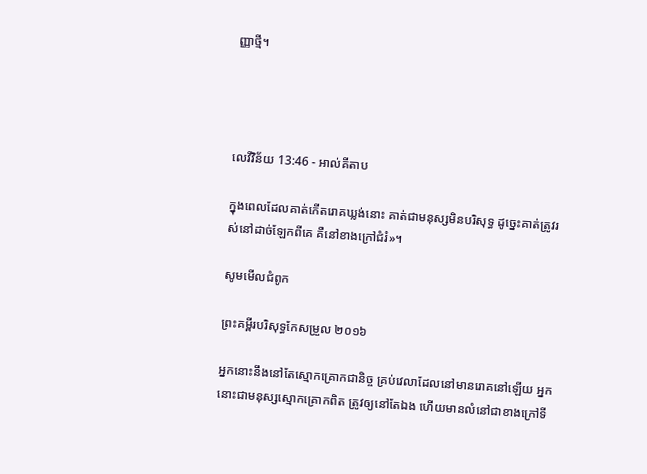ញ្ញាថ្មី។




លេវី‌វិន័យ 13:46 - អាល់គីតាប

ក្នុងពេលដែលគាត់កើតរោគឃ្លង់នោះ គាត់ជាមនុស្សមិនបរិសុទ្ធ ដូច្នេះគាត់ត្រូវរស់នៅដាច់ឡែកពីគេ គឺនៅខាងក្រៅជំរំ»។

សូមមើលជំពូក

ព្រះគម្ពីរបរិសុទ្ធកែសម្រួល ២០១៦

អ្នកនោះនឹងនៅតែស្មោក‌គ្រោកជា‌និច្ច គ្រប់វេលាដែលនៅមានរោគនៅឡើយ អ្នកនោះជាមនុស្សស្មោក‌គ្រោកពិត ត្រូវឲ្យនៅតែឯង ហើយមានលំនៅជាខាងក្រៅទី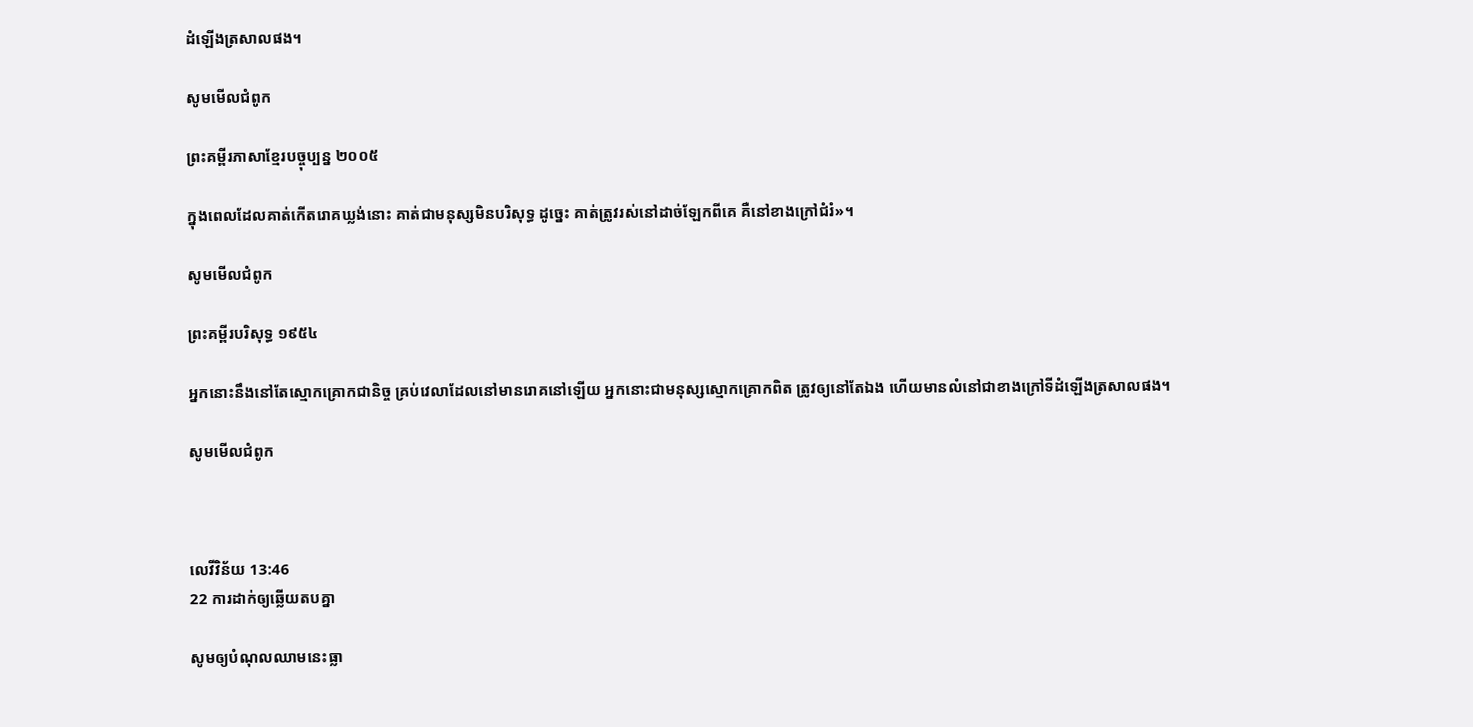ដំឡើងត្រសាលផង។

សូមមើលជំពូក

ព្រះគម្ពីរភាសាខ្មែរបច្ចុប្បន្ន ២០០៥

ក្នុងពេលដែលគាត់កើតរោគឃ្លង់នោះ គាត់ជាមនុស្សមិនបរិសុទ្ធ ដូច្នេះ គាត់ត្រូវរស់នៅដាច់ឡែកពីគេ គឺនៅខាងក្រៅជំរំ»។

សូមមើលជំពូក

ព្រះគម្ពីរបរិសុទ្ធ ១៩៥៤

អ្នកនោះនឹងនៅតែស្មោក‌គ្រោកជានិច្ច គ្រប់វេលាដែលនៅមានរោគនៅឡើយ អ្នកនោះជាមនុស្សស្មោក‌គ្រោកពិត ត្រូវឲ្យនៅតែឯង ហើយមានលំនៅជាខាងក្រៅទីដំឡើងត្រសាលផង។

សូមមើលជំពូក



លេវី‌វិន័យ 13:46
22 ការដាក់ឲ្យឆ្លើយតបគ្នា

សូមឲ្យបំណុលឈាមនេះធ្លា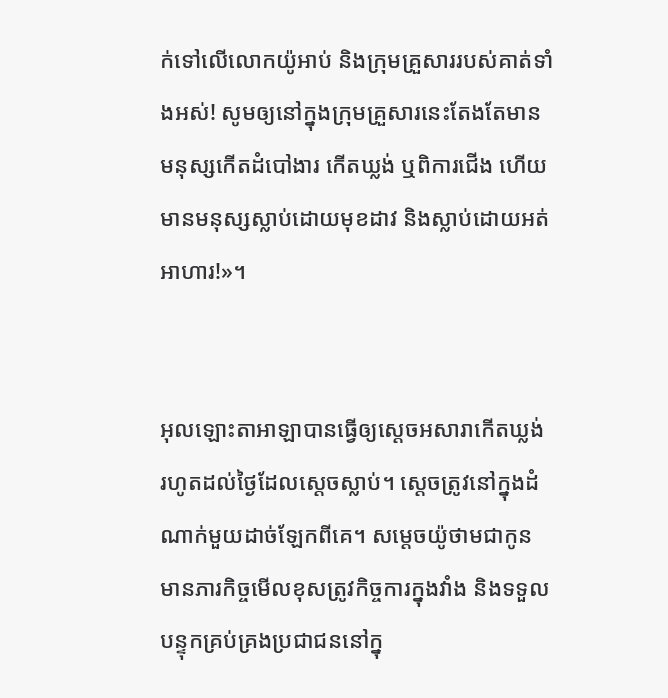ក់ទៅលើលោកយ៉ូអាប់ និងក្រុមគ្រួសាររបស់គាត់ទាំងអស់! សូមឲ្យនៅក្នុងក្រុមគ្រួសារនេះតែងតែមានមនុស្សកើតដំបៅ‌ងារ កើតឃ្លង់ ឬពិការជើង ហើយមានមនុស្សស្លាប់ដោយមុខដាវ និងស្លាប់ដោយអត់អាហារ!»។


អុលឡោះ‌តាអាឡាបានធ្វើឲ្យស្តេចអសារាកើតឃ្លង់ រហូតដល់ថ្ងៃដែលស្តេចស្លាប់។ ស្តេចត្រូវនៅក្នុងដំណាក់មួយដាច់ឡែកពីគេ។ សម្តេចយ៉ូថាមជាកូន មានភារកិច្ចមើលខុសត្រូវកិច្ចការក្នុងវាំង និងទទួលបន្ទុកគ្រប់‌គ្រងប្រជា‌ជននៅក្នុ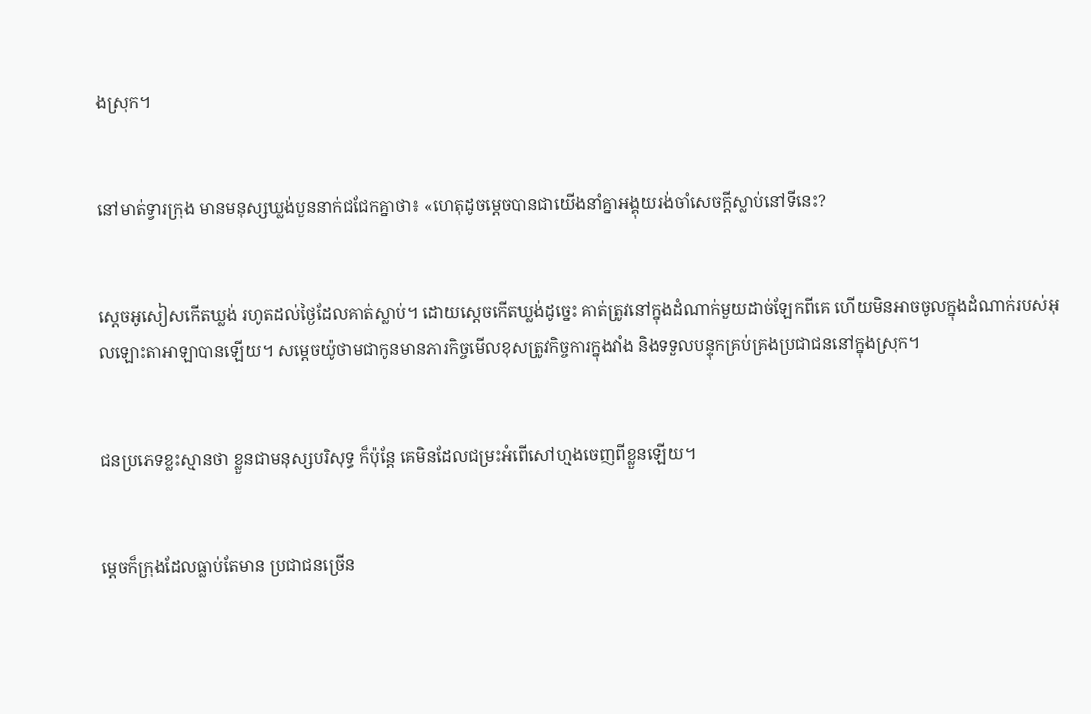ងស្រុក។


នៅមាត់ទ្វារក្រុង មានមនុស្សឃ្លង់បួននាក់ជជែកគ្នាថា៖ «ហេតុដូចម្តេចបានជាយើងនាំគ្នាអង្គុយរង់‌ចាំសេចក្តីស្លាប់នៅទីនេះ?


ស្តេចអូសៀសកើតឃ្លង់ រហូតដល់ថ្ងៃដែលគាត់ស្លាប់។ ដោយស្តេចកើតឃ្លង់ដូច្នេះ គាត់ត្រូវនៅក្នុងដំណាក់មួយដាច់ឡែកពីគេ ហើយមិនអាចចូលក្នុងដំណាក់របស់អុលឡោះ‌តាអាឡាបានឡើយ។ សម្តេចយ៉ូថាមជាកូនមានភារកិច្ចមើលខុសត្រូវកិច្ចការក្នុងវាំង និងទទួលបន្ទុកគ្រប់‌គ្រងប្រជា‌ជននៅក្នុងស្រុក។


ជនប្រភេទខ្លះស្មានថា ខ្លួនជាមនុស្សបរិសុទ្ធ ក៏ប៉ុន្តែ គេមិនដែលជម្រះអំពើសៅហ្មងចេញពីខ្លួនឡើយ។


ម្ដេចក៏ក្រុងដែលធ្លាប់តែមាន ប្រជា‌ជនច្រើន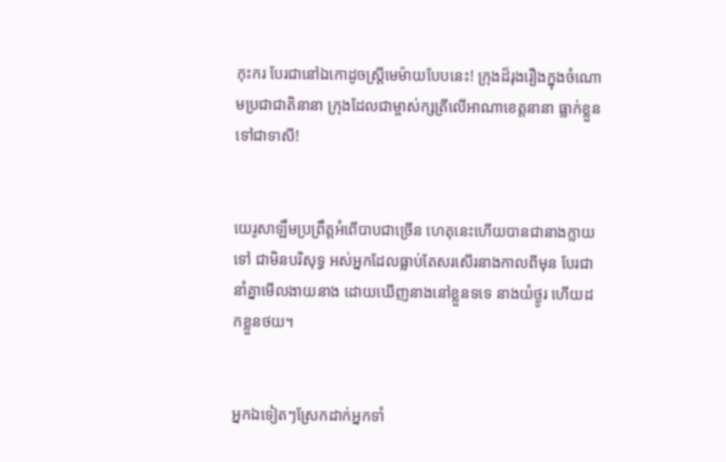កុះ‌ករ បែរជានៅឯកោដូចស្ត្រីមេម៉ាយបែបនេះ! ក្រុងដ៏រុង‌រឿងក្នុងចំណោមប្រជា‌ជាតិនានា ក្រុងដែលជាម្ចាស់‌ក្សត្រីលើអាណា‌ខេត្តនានា ធ្លាក់ខ្លួនទៅជាទាសី!


យេរូ‌សាឡឹមប្រព្រឹត្តអំពើបាបជាច្រើន ហេតុនេះហើយបានជានាងក្លាយទៅ ជាមិនបរិសុទ្ធ អស់អ្នកដែលធ្លាប់តែសរសើរនាងកាលពីមុន បែរជានាំគ្នាមើល‌ងាយនាង ដោយឃើញនាងនៅខ្លួនទទេ នាងយំថ្ងូរ ហើយដកខ្លួនថយ។


អ្នកឯទៀតៗស្រែកដាក់អ្នកទាំ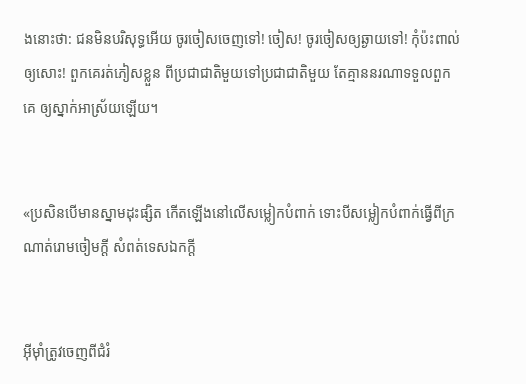ងនោះថា: ជនមិនបរិសុទ្ធអើយ ចូរចៀសចេញទៅ! ចៀស! ចូរចៀសឲ្យឆ្ងាយទៅ! កុំប៉ះ‌ពាល់ឲ្យសោះ! ពួកគេរត់ភៀសខ្លួន ពីប្រជា‌ជាតិមួយទៅប្រជា‌ជាតិមួយ តែគ្មាននរណាទទួលពួកគេ ឲ្យស្នាក់អាស្រ័យឡើយ។


«ប្រសិនបើមានស្នាមដុះផ្សិត កើតឡើងនៅលើសម្លៀកបំពាក់ ទោះបីសម្លៀកបំពាក់ធ្វើពីក្រណាត់រោមចៀមក្តី សំពត់ទេសឯកក្តី


អ៊ីមុាំត្រូវចេញពីជំរំ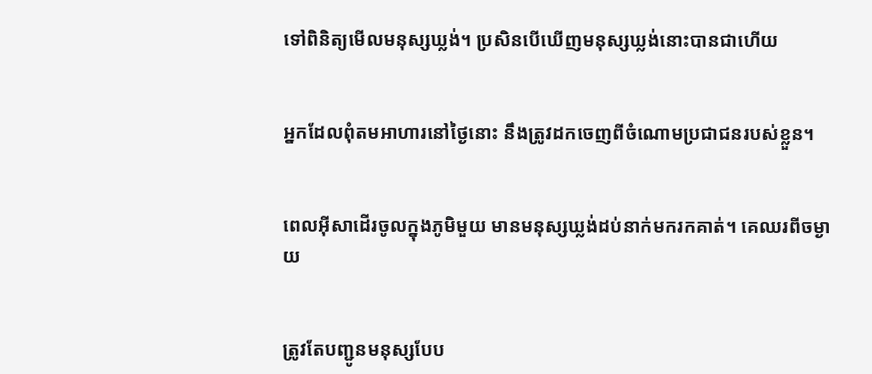ទៅពិនិត្យមើលមនុស្សឃ្លង់។ ប្រសិនបើឃើញមនុស្សឃ្លង់នោះបានជាហើយ


អ្នកដែលពុំតមអាហារនៅថ្ងៃនោះ នឹងត្រូវដកចេញពីចំណោមប្រជា‌ជនរបស់ខ្លួន។


ពេលអ៊ីសាដើរចូលក្នុងភូមិមួយ មានមនុស្សឃ្លង់ដប់នាក់មករកគាត់។ គេឈរពីចម្ងាយ


ត្រូវតែបញ្ជូនមនុស្សបែប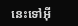នេះទៅអ៊ី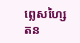ព្លេស‌ហ្សៃតន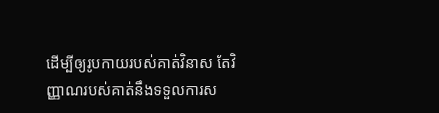ដើម្បីឲ្យរូបកាយរបស់គាត់វិនាស តែវិញ្ញាណរបស់គាត់នឹងទទួលការស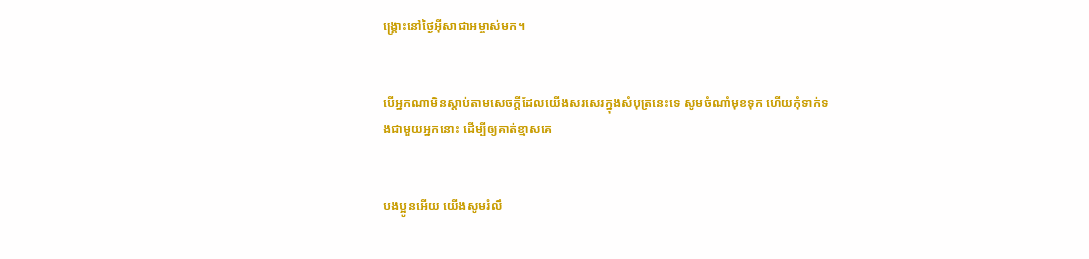ង្គ្រោះនៅថ្ងៃអ៊ីសា‌ជាអម្ចាស់មក។


បើអ្នកណាមិនស្ដាប់តាមសេចក្ដីដែលយើងសរសេរក្នុងសំបុត្រនេះទេ សូមចំណាំមុខទុក ហើយកុំទាក់‌ទងជាមួយអ្នកនោះ ដើម្បីឲ្យគាត់ខ្មាសគេ


បងប្អូនអើយ យើងសូមរំលឹ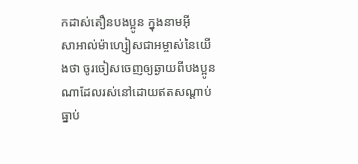កដាស់‌តឿនបងប្អូន ក្នុងនាមអ៊ីសា‌អាល់ម៉ា‌ហ្សៀសជាអម្ចាស់នៃយើងថា ចូរចៀសចេញឲ្យឆ្ងាយពីបងប្អូនណាដែលរស់នៅដោយឥតសណ្ដាប់ធ្នាប់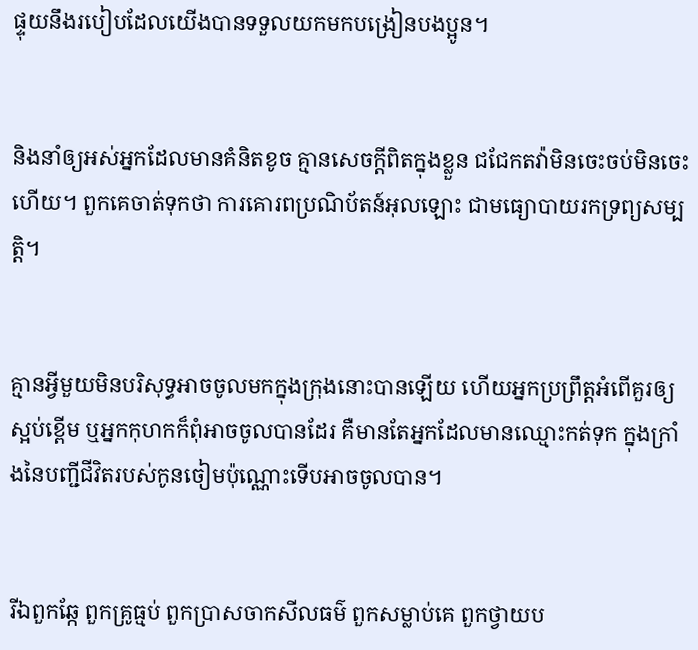ផ្ទុយនឹងរបៀបដែលយើងបានទទួលយកមកបង្រៀនបងប្អូន។


និងនាំឲ្យអស់អ្នកដែលមានគំនិតខូច គ្មានសេចក្ដីពិតក្នុងខ្លួន ជជែកតវ៉ាមិនចេះចប់មិនចេះហើយ។ ពួកគេចាត់ទុកថា ការគោរពប្រណិ‌ប័តន៍អុលឡោះ ជាមធ្យោបាយរកទ្រព្យសម្បត្តិ។


គ្មានអ្វីមួយមិនបរិសុទ្ធអាចចូលមកក្នុងក្រុងនោះបានឡើយ ហើយអ្នកប្រព្រឹត្ដអំពើគួរឲ្យស្អប់ខ្ពើម ឬអ្នកកុហកក៏ពុំអាចចូលបានដែរ គឺមានតែអ្នកដែលមានឈ្មោះកត់ទុក ក្នុងក្រាំងនៃបញ្ជីជីវិតរបស់កូនចៀមប៉ុណ្ណោះទើបអាចចូលបាន។


រីឯពួកឆ្កែ ពួកគ្រូធ្មប់ ពួកប្រាស‌ចាកសីល‌ធម៌ ពួកសម្លាប់គេ ពួកថ្វាយ‌ប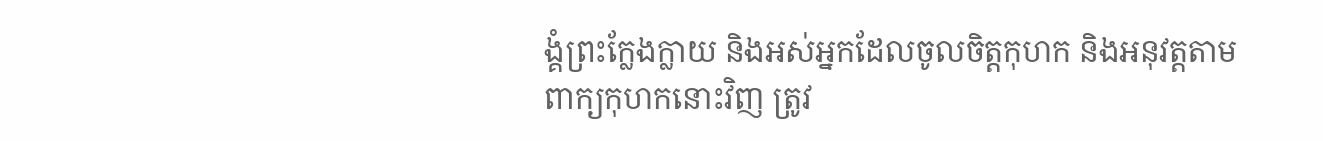ង្គំព្រះក្លែង‌ក្លាយ និងអស់អ្នកដែលចូលចិត្ដកុហក និងអនុវត្ដតាមពាក្យកុហកនោះវិញ ត្រូវ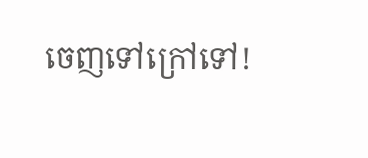ចេញទៅក្រៅទៅ!